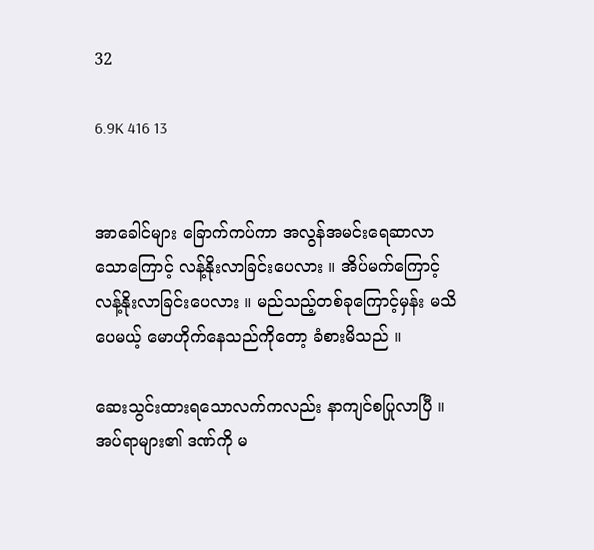32

6.9K 416 13


အာခေါင်များ ခြောက်ကပ်ကာ အလွန်အမင်းရေဆာလာသောကြောင့် လန့်နိုးလာခြင်းပေလား ။ အိပ်မက်ကြောင့် လန့်နိုးလာခြင်းပေလား ။ မည်သည့်တစ်ခုကြောင့်မှန်း မသိပေမယ့် မောဟိုက်နေသည်ကိုတော့ ခံစားမိသည် ။

ဆေးသွင်းထားရသောလက်ကလည်း နာကျင်စပြုလာပြီ ။ အပ်ရာများ၏ ဒဏ်ကို မ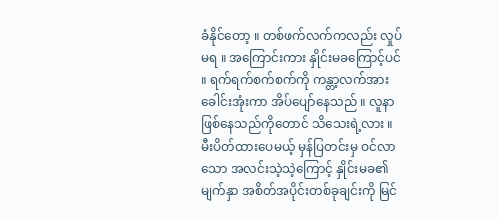ခံနိုင်တော့ ။ တစ်ဖက်လက်ကလည်း လှုပ်မရ ။ အကြောင်းကား နှိုင်းမခကြောင့်ပင် ။ ရက်ရက်စက်စက်ကို ကန္တာ့လက်အား ခေါင်းအုံးကာ အိပ်ပျော်နေသည် ။ လူနာဖြစ်နေသည်ကိုတောင် သိသေးရဲ့လား ။ မီးပိတ်ထားပေမယ့် မှန်ပြတင်းမှ ဝင်လာသော အလင်းသဲ့သဲ့ကြောင့် နှိုင်းမခ၏ မျက်နှာ အစိတ်အပိုင်းတစ်ခုချင်းကို မြင်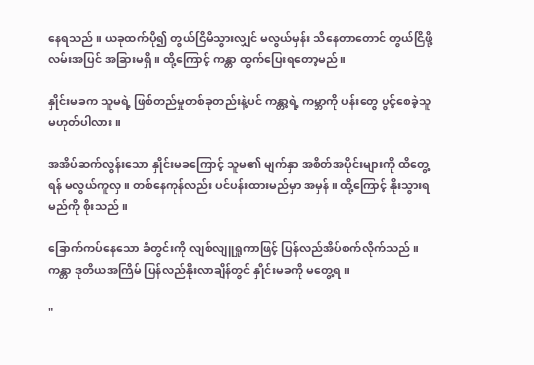နေရသည် ။ ယခုထက်ပို၍ တွယ်ငြိမိသွားလျှင် မလွယ်မှန်း သိနေတာတောင် တွယ်ငြိဖို့ လမ်းအပြင် အခြားမရှိ ။ ထို့ကြောင့် ကန္တာ ထွက်ပြေးရတော့မည်။

နှိုင်းမခက သူမရဲ့ ဖြစ်တည်မှုတစ်ခုတည်းနဲ့ပင် ကန္တာ့ရဲ့ ကမ္ဘာကို ပန်းတွေ ပွင့်စေခဲ့သူ မဟုတ်ပါလား ။

အအိပ်ဆက်လွန်းသော နှိုင်းမခကြောင့် သူမ၏ မျက်နှာ အစိတ်အပိုင်းများကို ထိတွေ့ရန် မလွယ်ကူလှ ။ တစ်နေကုန်လည်း ပင်ပန်းထားမည်မှာ အမှန် ။ ထို့ကြောင့် နိုးသွားရမည်ကို စိုးသည် ။

ခြောက်ကပ်နေသော ခံတွင်းကို လျစ်လျူရှုကာဖြင့် ပြန်လည်အိပ်စက်လိုက်သည် ။ ကန္တာ ဒုတိယအကြိမ် ပြန်လည်နိုးလာချိန်တွင် နှိုင်းမခကို မတွေ့ရ ။

"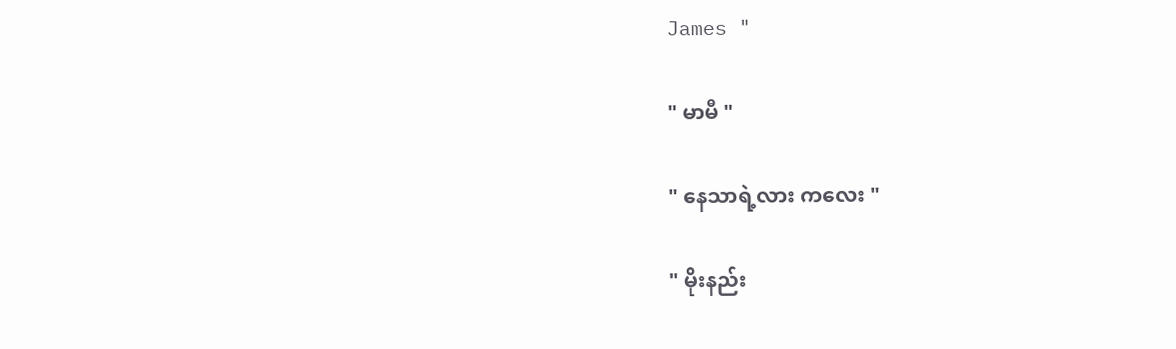James "

" မာမီ "

" နေသာရဲ့လား ကလေး "

" မိုးနည်း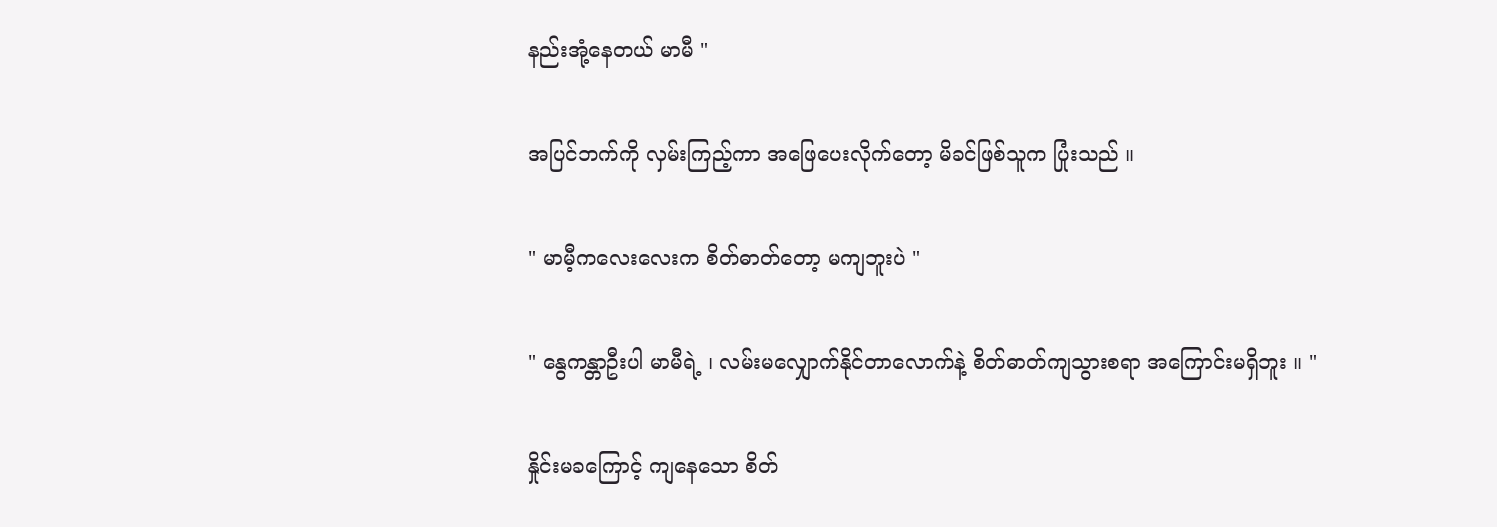နည်းအုံ့နေတယ် မာမီ "

အပြင်ဘက်ကို လှမ်းကြည့်ကာ အဖြေပေးလိုက်တော့ မိခင်ဖြစ်သူက ပြုံးသည် ။

" မာမီ့ကလေးလေးက စိတ်ဓာတ်တော့ မကျဘူးပဲ "

" နွေကန္တာဦးပါ မာမီရဲ့ ၊ လမ်းမလျှောက်နိုင်တာလောက်နဲ့ စိတ်ဓာတ်ကျသွားစရာ အကြောင်းမရှိဘူး ။ "

နှိုင်းမခကြောင့် ကျနေသော စိတ်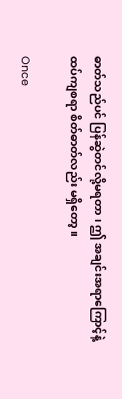ဓာတ်သည်ပင် ပြန်ဆွဲတင်လို့မရတာ ၊ ဤ အချင်းအရာကြောင့်နဲ့ ထပ်ကျစရာ စိတ်ဓာတ်လည်း မရှိတော့ ။

Once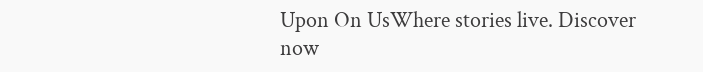Upon On UsWhere stories live. Discover now